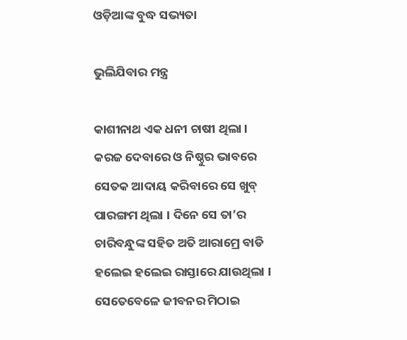ଓଡ଼ିଆଙ୍କ ବୁଦ୍ଧ ସଭ୍ୟତା

ଭୁଲିଯିବାର ମନ୍ତ୍ର

କାଶୀନାଥ ଏକ ଧନୀ ଚାଷୀ ଥିଲା । କରଜ ଦେବାରେ ଓ ନିଷ୍ଠୁର ଭାବରେ ସେତକ ଆଦାୟ କରିବାରେ ସେ ଖୁବ୍ ପାରଙ୍ଗମ ଥିଲା । ଦିନେ ସେ ତା’ର ଚାରିବନ୍ଧୁଙ୍କ ସହିତ ଅତି ଆରାମ୍ରେ ବାଡି ହଲେଇ ହଲେଇ ରାସ୍ତାରେ ଯାଉଥିଲା । ସେତେବେଳେ ଜୀବନର ମିଠାଇ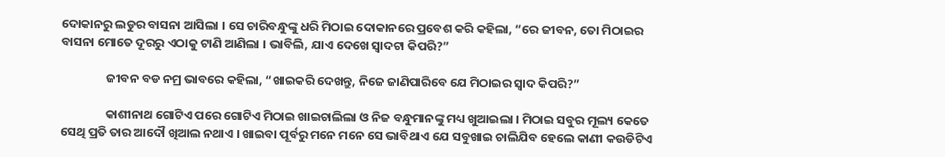ଦୋକାନରୁ ଲଡୁର ବାସନା ଆସିଲା । ସେ ଚାରିବନ୍ଧୁଙ୍କୁ ଧରି ମିଠାଇ ଦୋକାନରେ ପ୍ରବେଶ କରି କହିଲା, “ରେ ଜୀବନ, ତୋ ମିଠାଇର ବାସନା ମୋତେ ଦୂରରୁ ଏଠାକୁ ଟାଣି ଆଣିଲା । ଭାବିଲି, ଯାଏ ଦେଖେ ସ୍ୱାଦଟା କିପରି?”

                ଜୀବନ ବଡ ନମ୍ର ଭାବରେ କହିଲା, “ଖାଇକରି ଦେଖନ୍ତୁ, ନିଜେ ଜାଣିପାରିବେ ଯେ ମିଠାଇର ସ୍ୱାଦ କିପରି?”

                କାଶୀନାଥ ଗୋଟିଏ ପରେ ଗୋଟିଏ ମିଠାଇ ଖାଇଚାଲିଲା ଓ ନିଜ ବନ୍ଧୁମାନଙ୍କୁ ମଧ୍ୟ ଖୁଆଇଲା । ମିଠାଇ ସବୁର ମୂଲ୍ୟ କେତେ ସେଥି ପ୍ରତି ତାର ଆଦୌ ଖିଆଲ ନଥାଏ । ଖାଇବା ପୂର୍ବରୁ ମନେ ମନେ ସେ ଭାବିଥାଏ ଯେ ସବୁଖାଇ ଚାଲିଯିବ ହେଲେ କାଣୀ କଉଡିଟିଏ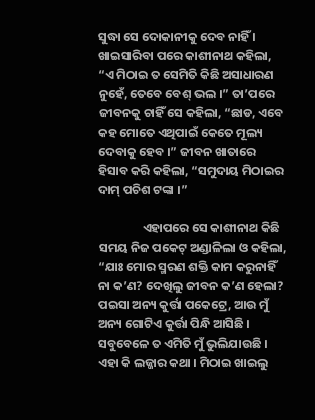ସୁଦ୍ଧା ସେ ଦୋକାନୀକୁ ଦେବ ନାହିଁ । ଖାଇସାରିବା ପରେ କାଶୀନାଥ କହିଲା, “ଏ ମିଠାଇ ତ ସେମିତି କିଛି ଅସାଧାରଣ ନୁହେଁ, ତେବେ ବେଶ୍ ଭଲ ।” ତା’ପରେ ଜୀବନକୁ ଚାହିଁ ସେ କହିଲା, “ଛାଡ, ଏବେ କହ ମୋତେ ଏଥିପାଇଁ କେତେ ମୂଲ୍ୟ ଦେବାକୁ ହେବ ।” ଜୀବନ ଖାତାରେ ହିସାବ କରି କହିଲା, “ସମୁଦାୟ ମିଠାଇର ଦାମ୍ ପଚିଶ ଟଙ୍କା ।”

                ଏହାପରେ ସେ କାଶୀନାଥ କିଛି ସମୟ ନିଜ ପକେଟ୍ ଅଣ୍ଡାଳିଲା ଓ କହିଲା, “ଯାଃ ମୋର ସ୍ମରଣ ଶକ୍ତି କାମ କରୁନାହିଁ ନା କ’ଣ? ଦେଖିଲୁ ଜୀବନ କ’ଣ ହେଲା? ପଇସା ଅନ୍ୟ କୁର୍ତ୍ତା ପକେଟ୍ରେ, ଆଉ ମୁଁ ଅନ୍ୟ ଗୋଟିଏ କୁର୍ତ୍ତା ପିନ୍ଧି ଆସିଛି । ସବୁବେଳେ ତ ଏମିତି ମୁଁ ଭୁଲିଯାଉଛି । ଏହା କି ଲଜ୍ଜାର କଥା । ମିଠାଇ ଖାଇଲୁ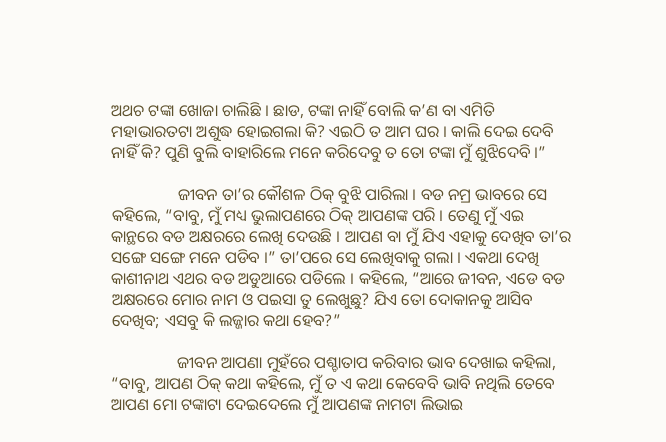ଅଥଚ ଟଙ୍କା ଖୋଜା ଚାଲିଛି । ଛାଡ, ଟଙ୍କା ନାହିଁ ବୋଲି କ’ଣ ବା ଏମିତି ମହାଭାରତଟା ଅଶୁଦ୍ଧ ହୋଇଗଲା କି? ଏଇଠି ତ ଆମ ଘର । କାଲି ଦେଇ ଦେବି ନାହିଁ କି? ପୁଣି ବୁଲି ବାହାରିଲେ ମନେ କରିଦେବୁ ତ ତୋ ଟଙ୍କା ମୁଁ ଶୁଝିଦେବି ।”

                ଜୀବନ ତା’ର କୌଶଳ ଠିକ୍ ବୁଝି ପାରିଲା । ବଡ ନମ୍ର ଭାବରେ ସେ କହିଲେ, “ବାବୁ, ମୁଁ ମଧ୍ୟ ଭୁଲାପଣରେ ଠିକ୍ ଆପଣଙ୍କ ପରି । ତେଣୁ ମୁଁ ଏଇ କାନ୍ଥରେ ବଡ ଅକ୍ଷରରେ ଲେଖି ଦେଉଛି । ଆପଣ ବା ମୁଁ ଯିଏ ଏହାକୁ ଦେଖିବ ତା’ର ସଙ୍ଗେ ସଙ୍ଗେ ମନେ ପଡିବ ।” ତା’ପରେ ସେ ଲେଖିବାକୁ ଗଲା । ଏକଥା ଦେଖି କାଶୀନାଥ ଏଥର ବଡ ଅଡୁଆରେ ପଡିଲେ । କହିଲେ, “ଆରେ ଜୀବନ, ଏଡେ ବଡ ଅକ୍ଷରରେ ମୋର ନାମ ଓ ପଇସା ତୁ ଲେଖୁଛୁ? ଯିଏ ତୋ ଦୋକାନକୁ ଆସିବ ଦେଖିବ; ଏସବୁ କି ଲଜ୍ଜାର କଥା ହେବ?”

                ଜୀବନ ଆପଣା ମୁହଁରେ ପଶ୍ଚାତାପ କରିବାର ଭାବ ଦେଖାଇ କହିଲା, “ବାବୁ, ଆପଣ ଠିକ୍ କଥା କହିଲେ, ମୁଁ ତ ଏ କଥା କେବେବି ଭାବି ନଥିଲି ତେବେ ଆପଣ ମୋ ଟଙ୍କାଟା ଦେଇଦେଲେ ମୁଁ ଆପଣଙ୍କ ନାମଟା ଲିଭାଇ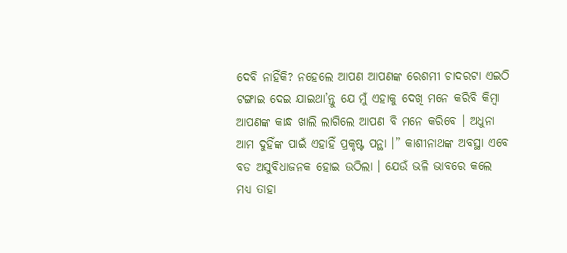ଦେବି ନାହିଁକି? ନହେଲେ ଆପଣ ଆପଣଙ୍କ ରେଶମୀ ଚାଦରଟା ଏଇଠି ଟଙ୍ଗାଇ ଦେଇ ଯାଇଥା’ନ୍ତୁ ଯେ ମୁଁ ଏହାକୁ ଦେଖି ମନେ କରିବି କିମ୍ବା ଆପଣଙ୍କ କାନ୍ଧ ଖାଲି ଲାଗିଲେ ଆପଣ ବି ମନେ କରିବେ । ଅଧୁନା ଆମ ଦୁହିଁଙ୍କ ପାଇଁ ଏହାହିଁ ପ୍ରକୃଷ୍ଟ ପନ୍ଥା ।” କାଶୀନାଥଙ୍କ ଅବସ୍ଥା ଏବେ ବଡ ଅସୁବିଧାଜନକ ହୋଇ ଉଠିଲା । ଯେଉଁ ଭଳି ଭାବରେ କଲେ ମଧ୍ୟ ତାହା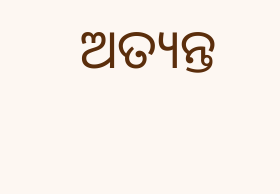ଅତ୍ୟନ୍ତ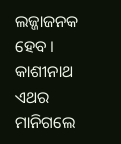ଲଜ୍ଜାଜନକ ହେବ । କାଶୀନାଥ ଏଥର ମାନିଗଲେ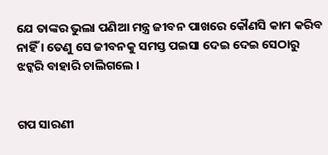ଯେ ତାଙ୍କର ଭୁଲା ପଣିଆ ମନ୍ତ୍ର ଜୀବନ ପାଖରେ କୌଣସି କାମ କରିବ ନାହିଁ । ତେଣୁ ସେ ଜୀବନକୁ ସମସ୍ତ ପଇସା ଦେଇ ଦେଇ ସେଠାରୁ ଝଟ୍କରି ବାହାରି ଚାଲିଗଲେ ।


ଗପ ସାରଣୀ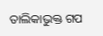ତାଲିକାଭୁକ୍ତ ଗପ